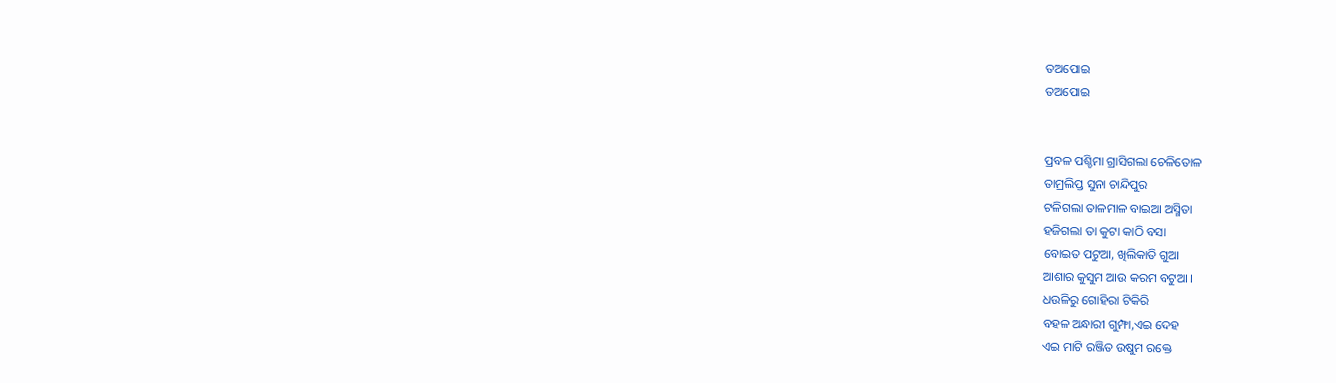ତଅପୋଇ
ତଅପୋଇ


ପ୍ରବଳ ପଶ୍ଚିମା ଗ୍ରାସିଗଲା ଚେଳିତୋଳ
ତାମ୍ରଲିପ୍ତ ସୁନା ଚାନ୍ଦିପୁର
ଟଳିଗଲା ତାଳମାଳ ବାଇଆ ଅସ୍ମିତା
ହଜିଗଲା ତା କୁଟା କାଠି ବସା
ବୋଇତ ପଟୁଆ, ଖିଲିକାତି ଗୁଆ
ଆଶାର କୁସୁମ ଆଉ କରମ ବଟୁଆ ।
ଧଉଳିରୁ ଗୋହିରା ଟିକିରି
ବହଳ ଅନ୍ଧାରୀ ଗୁମ୍ଫା,ଏଇ ଦେହ
ଏଇ ମାଟି ରଞ୍ଜିତ ଉଷୁମ ରକ୍ତେ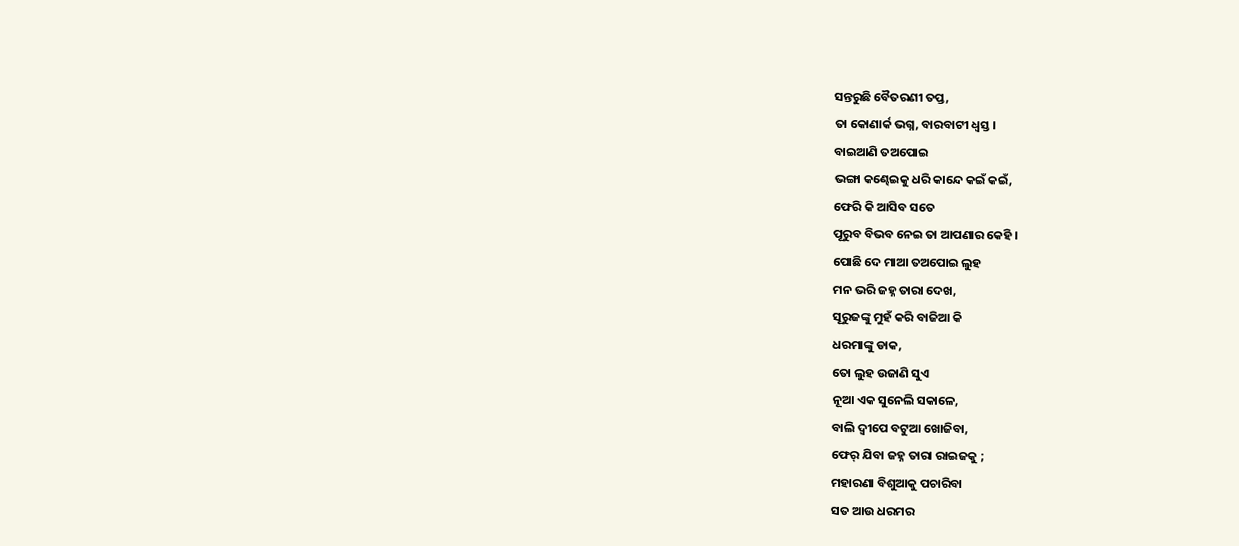ସନ୍ତରୁଛି ବୈତରଣୀ ତପ୍ତ,
ତା କୋଣାର୍କ ଭଗ୍ନ, ବାରବାଟୀ ଧ୍ୱସ୍ତ ।
ବାଇଆଣି ତଅପୋଇ
ଭଙ୍ଗା କଣ୍ଢେଇକୁ ଧରି କାନ୍ଦେ କଇଁ କଇଁ,
ଫେରି କି ଆସିବ ସତେ
ପୂରୁବ ବିଭବ ନେଇ ତା ଆପଣାର କେହି ।
ପୋଛି ଦେ ମାଆ ତଅପୋଇ ଲୁହ
ମନ ଭରି ଜହ୍ନ ତାରା ଦେଖ,
ସୂରୁଜଙ୍କୁ ମୁହଁ କରି ବାଜିଆ କି
ଧରମାଙ୍କୁ ଡାକ,
ତୋ ଲୁହ ଉଜାଣି ସୁଏ
ନୂଆ ଏକ ସୁନେଲି ସକାଳେ,
ବାଲି ଦ୍ଵୀପେ ବଟୁଆ ଖୋଜିବା,
ଫେର୍ ଯିବା ଜହ୍ନ ତାରା ରାଇଜକୁ ;
ମହାରଣା ବିଶୁଆକୁ ପଚାରିବା
ସତ ଆଉ ଧରମର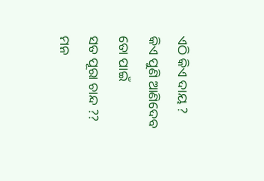ଏଠି କିଏ ଦାୟ ?
କିଏ ପୁଣି ଆଣିଦେବ ତୋ ପାଇଁ
ସତ ପୂରା ଚାନ୍ଦ ??
ମନ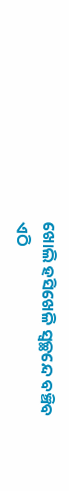ଖୋଲି ହସିଖେଳି ସ୍ୱଚ୍ଛନ୍ଦେ ବଞ୍ଚିବ
ଏଠି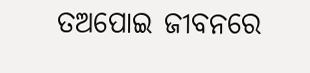ତଅପୋଇ ଜୀବନରେ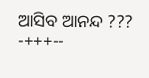ଆସିବ ଆନନ୍ଦ ???
-+++--